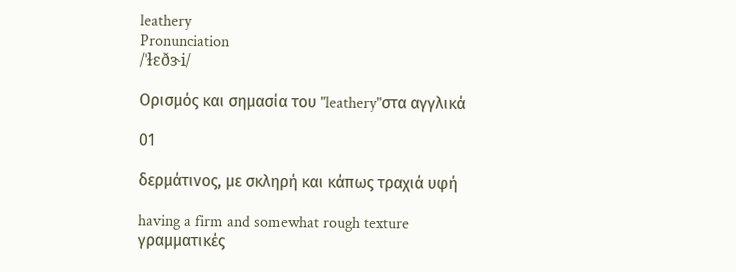leathery
Pronunciation
/ˈɫɛðɝi/

Ορισμός και σημασία του "leathery"στα αγγλικά

01

δερμάτινος, με σκληρή και κάπως τραχιά υφή

having a firm and somewhat rough texture
γραμματικές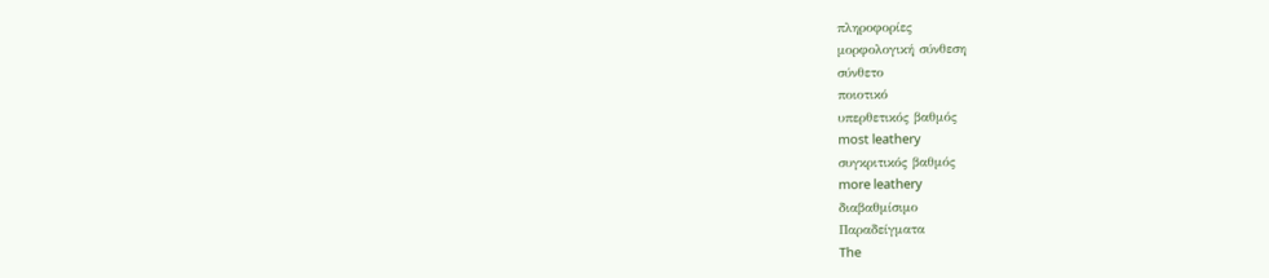πληροφορίες
μορφολογική σύνθεση
σύνθετο
ποιοτικό
υπερθετικός βαθμός
most leathery
συγκριτικός βαθμός
more leathery
διαβαθμίσιμο
Παραδείγματα
The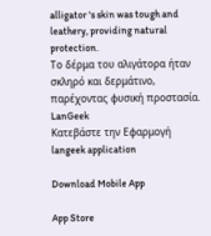alligator 's skin was tough and leathery, providing natural protection.
Το δέρμα του αλιγάτορα ήταν σκληρό και δερμάτινο, παρέχοντας φυσική προστασία.
LanGeek
Κατεβάστε την Εφαρμογή
langeek application

Download Mobile App

App Store